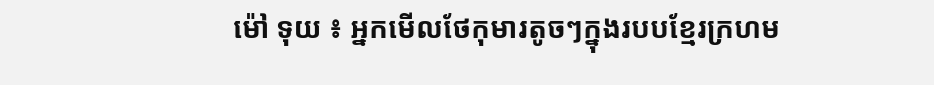ម៉ៅ ទុយ ៖ អ្នកមើលថែកុមារតូចៗក្នុងរបបខ្មែរក្រហម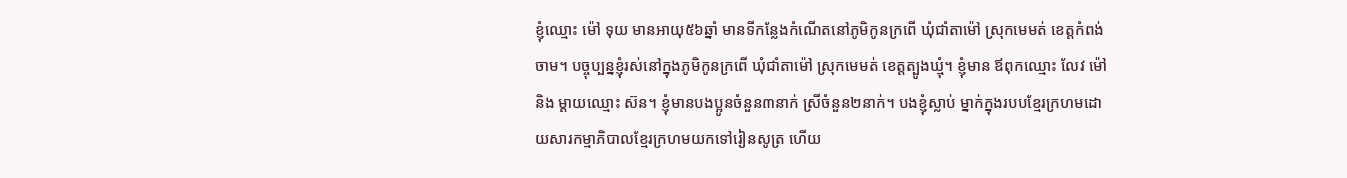ខ្ញុំឈ្មោះ ម៉ៅ ទុយ មានអាយុ៥៦ឆ្នាំ មានទីកន្លែងកំណើតនៅភូមិកូនក្រពើ ឃុំជាំតាម៉ៅ ស្រុកមេមត់ ខេត្តកំពង់ចាម។ បច្ចុប្បន្នខ្ញុំរស់នៅក្នុងភូមិកូនក្រពើ ឃុំជាំតាម៉ៅ ស្រុកមេមត់ ខេត្តត្បូងឃ្មុំ។ ខ្ញុំមាន ឪពុកឈ្មោះ លែវ ម៉ៅ និង ម្ដាយឈ្មោះ ស៊ន។ ខ្ញុំមានបងប្អូនចំនួន៣នាក់ ស្រីចំនួន២នាក់។ បងខ្ញុំស្លាប់ ម្នាក់ក្នុងរបបខ្មែរក្រហមដោយសារកម្មាភិបាលខ្មែរក្រហមយកទៅរៀនសូត្រ ហើយ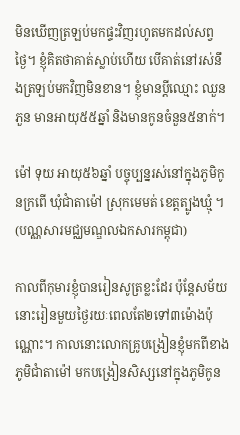មិនឃើញត្រឡប់មកផ្ទះវិញរហូតមកដល់សព្វថ្ងៃ។ ខ្ញុំគិតថាគាត់ស្លាប់ហើយ បើគាត់នៅរស់នឹងត្រឡប់មកវិញមិនខាន។ ខ្ញុំមានប្តីឈ្មោះ ឈួន ភួន មានអាយុ៥៥ឆ្នាំ និងមានកូនចំនួន៥នាក់។

ម៉ៅ ទុយ អាយុ៥៦ឆ្នាំ បច្ចុប្បន្នរស់នៅក្នុងភូមិកូនក្រពើ ឃុំជាំតាម៉ៅ ស្រុកមេមត់ ខេត្តត្បូងឃ្មុំ ។ (បណ្ណសារមជ្ឈមណ្ឌលឯកសារកម្ពុជា)

កាលពីកុមារខ្ញុំបានរៀនសូត្រខ្លះដែរ ប៉ុន្តែសម័យនោះរៀនមួយថ្ងៃរយៈពេលតែ២ទៅ៣ម៉ោងប៉ុណ្ណោះ។ កាលនោះលោកគ្រូបង្រៀនខ្ញុំមកពីខាងភូមិជាំតាម៉ៅ មកបង្រៀនសិស្សនៅក្នុងភូមិកូន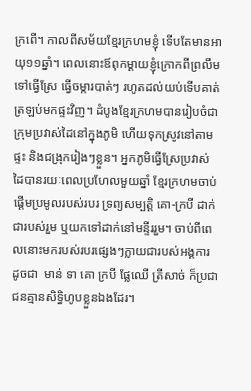ក្រពើ។ កាលពីសម័យខ្មែរក្រហមខ្ញុំ ទើបតែមានអាយុ១១ឆ្នាំ។ ពេលនោះឪពុកម្ដាយខ្ញុំក្រោកពីព្រលឹមទៅធ្វើស្រែ ធ្វើចម្ការបាត់ៗ រហូតដល់យប់ទើបគាត់ត្រឡប់មកផ្ទះវិញ។ ដំបូងខ្មែរក្រហមបានរៀបចំជាក្រុមប្រវាស់ដៃនៅក្នុងភូមិ ហើយទុកស្រូវនៅតាមផ្ទះ និងជង្រុករៀងៗខ្លួន។ អ្នកភូមិធ្វើស្រែប្រវាស់ដៃបានរយៈពេលប្រហែលមួយឆ្នាំ ខ្មែរក្រហមចាប់ផ្ដើមប្រមូលរបស់របរ ទ្រព្យសម្បត្តិ គោ-ក្របី ដាក់ជារបស់រួម ឬយកទៅដាក់នៅមន្ទីររួម។ ចាប់ពីពេលនោះមករបស់របរផ្សេងៗក្លាយជារបស់អង្គការ ដូចជា  មាន់ ទា គោ ក្របី ផ្លែឈើ ត្រីសាច់ ក៏ប្រជាជនគ្មានសិទ្ធិហូបខ្លួនឯងដែរ។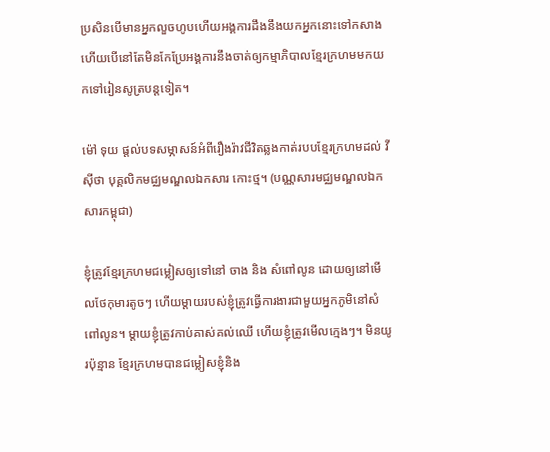ប្រសិនបើមានអ្នកលួចហូបហើយអង្គការដឹងនឹងយកអ្នកនោះទៅកសាង ហើយបើនៅតែមិនកែប្រែអង្គការនឹងចាត់ឲ្យកម្មាភិបាលខ្មែរក្រហមមកយកទៅរៀនសូត្របន្តទៀត។

ម៉ៅ ទុយ ផ្តល់បទសម្ភាសន៍អំពីរឿងរ៉ាវជីវិតឆ្លងកាត់របបខ្មែរក្រហមដល់ វី ស៊ីថា បុគ្គលិកមជ្ឈមណ្ឌលឯកសារ កោះថ្ម។ (បណ្ណសារមជ្ឈមណ្ឌលឯកសារកម្ពុជា)

ខ្ញុំត្រូវខ្មែរក្រហមជម្លៀសឲ្យទៅនៅ ចាង និង សំពៅលូន ដោយឲ្យនៅមើលថែកុមារតូចៗ ហើយម្ដាយរបស់ខ្ញុំត្រូវធ្វើការងារជាមួយអ្នកភូមិនៅសំពៅលូន។ ម្ដាយខ្ញុំត្រូវកាប់គាស់គល់ឈើ ហើយខ្ញុំត្រូវមើលក្មេងៗ។ មិនយូរប៉ុន្មាន ខ្មែរក្រហមបានជម្លៀសខ្ញុំនិង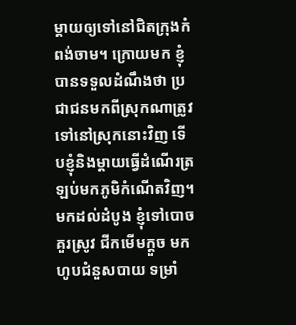ម្តាយឲ្យទៅនៅជិតក្រុងកំពង់ចាម។ ក្រោយមក ខ្ញុំបានទទួលដំណឹងថា ប្រជាជនមកពីស្រុកណាត្រូវទៅនៅស្រុកនោះវិញ ទើបខ្ញុំនិងម្តាយធ្វើដំណើរត្រឡប់មកភូមិកំណើតវិញ។ មកដល់ដំបូង ខ្ញុំទៅបោចគួរស្រូវ ជីកមើមក្ដួច មកហូបជំនួសបាយ ទម្រាំ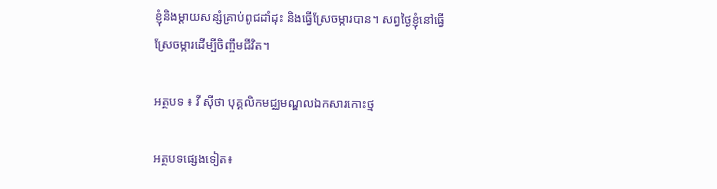ខ្ញុំនិងម្តាយសន្សំគ្រាប់ពូជដាំដុះ និងធ្វើស្រែចម្ការបាន។ សព្វថ្ងៃខ្ញុំនៅធ្វើស្រែចម្ការដើម្បីចិញ្ចឹមជីវិត។

អត្ថបទ ៖ វី ស៊ីថា បុគ្គលិកមជ្ឈមណ្ឌលឯកសារកោះថ្ម

អត្ថបទផ្សេងទៀត៖